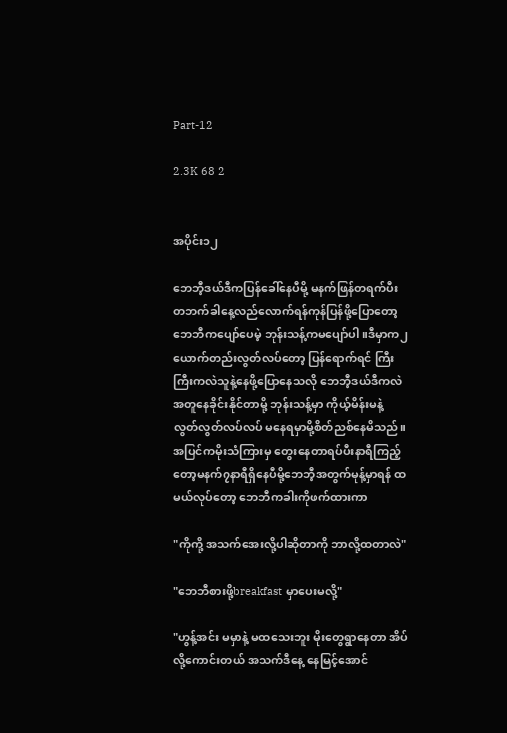Part-12

2.3K 68 2


အပိုင်း၁၂

ဘေဘီ့ဒယ်ဒီကပြန်ခေါ်နေပီမို့ မနက်ဖြန်တရက်ပီး တဘက်ခါနေ့လည်လောက်ရန်ကုန်ပြန်ဖို့ပြောတော့ ဘေဘီကပျော်ပေမဲ့ ဘုန်းသန့်ကမပျော်ပါ။ဒီမှာက၂ယောက်တည်းလွတ်လပ်တော့ ပြန်ရောက်ရင် ကြီးကြီးကလဲသူနဲ့နေဖို့ပြောနေသလို ဘေဘီ့ဒယ်ဒီကလဲအတူနေခိုင်းနိုင်တာမို့ ဘုန်းသန့်မှာ ကိုယ့်မိန်းမနဲ့
လွတ်လွတ်လပ်လပ် မနေရမှာမို့စိတ်ညစ်နေမိသည်။အပြင်ကမိုးသံကြားမှ တွေးနေတာရပ်ပီးနာရီကြည့်တော့မနက်၇နာရီရှိနေပီမို့ဘေဘီ့အတွက်မုန့်မှာရန် ထမယ်လုပ်တော့ ဘေဘီကခါးကိုဖက်ထားကာ

"ကိုကို့ အသက်အေးလို့ပါဆိုတာကို ဘာလို့ထတာလဲ"

"ဘေဘီစားဖို့breakfast မှာပေးမလို့"

"ဟွန့်အင်း မမှာနဲ့ မထသေးဘူး မိုးတွေရွာနေတာ အိပ်လို့ကောင်းတယ် အသက်ဒီနေ့ နေမြင့်အောင်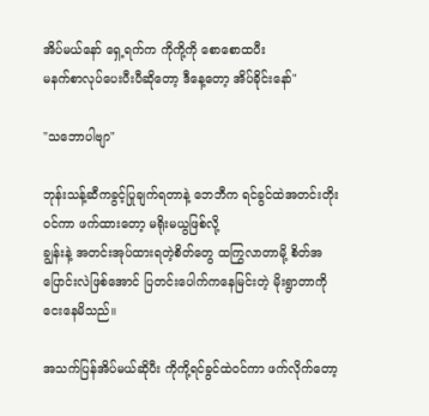အိပ်မယ်နော် ရှေ့ရက်က ကိုကို့ကို စောစောထပီး
မနက်စာလုပ်ပေးပီးပီဆိုတော့ ဒီနေ့တော့ အိပ်ခိုင်းနော်"

"သဘောပါဗျာ"

ဘုန်းသန့်ဆီကခွင့်ပြုချက်ရတာနဲ့ ဘေဘီက ရင်ခွင်ထဲအတင်းတိုးဝင်ကာ ဖက်ထားတော့ မရိုးမယွဖြစ်လို့
ချွန်းနဲ့ အတင်းအုပ်ထားရတဲ့စိတ်တွေ ထကြွလာတာမို့ စိတ်အပြောင်းလဲဖြစ်အောင် ပြတင်းပေါက်ကနေမြင်းတဲ့ မိုးရွာတာကိုငေးနေမိသည်။

အသက်ပြန်အိပ်မယ်ဆိုပီး ကိုကို့ရင်ခွင်ထဲဝင်ကာ ဖက်လိုက်တော့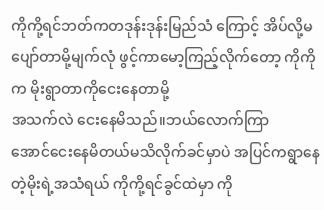ကိုကို့ရင်ဘတ်ကတဒုန်းဒုန်းမြည်သံ ကြောင့် အိပ်လို့မပျော်တာမို့မျက်လုံ ဖွင့်ကာမော့ကြည့်လိုက်တော့ ကိုကိုက မိုးရွာတာကိုငေးနေတာမို့
အသက်လဲ ငေးနေမိသည်။ဘယ်လောက်ကြာ
အောင်ငေးနေမိတယ်မသိလိုက်ခင်မှာပဲ အပြင်ကရွာနေတဲ့မိုးရဲ့အသံရယ် ကိုကို့ရင်ခွင်ထဲမှာ ကို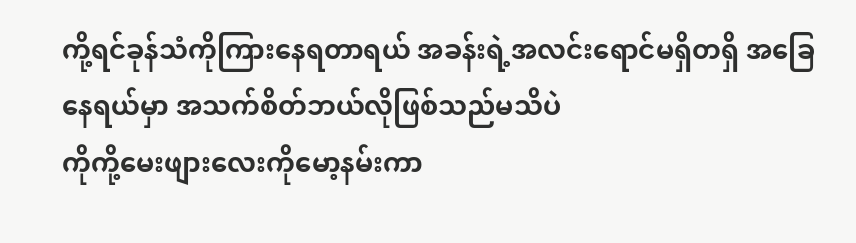ကို့ရင်ခုန်သံကိုကြားနေရတာရယ် အခန်းရဲ့အလင်းရောင်မရှိတရှိ အခြေနေရယ်မှာ အသက်စိတ်ဘယ်လိုဖြစ်သည်မသိပဲ
ကိုကို့မေးဖျားလေးကိုမော့နမ်းကာ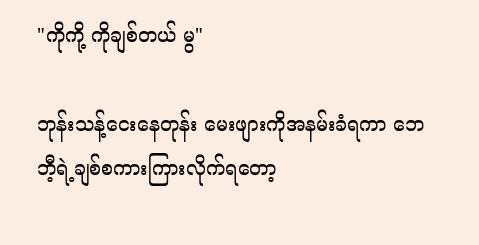"ကိုကို့ ကိုချစ်တယ် မွ"

ဘုန်းသန့်ငေးနေတုန်း မေးဖျားကိုအနမ်းခံရကာ ဘေဘီ့ရဲ့ချစ်စကားကြားလိုက်ရတော့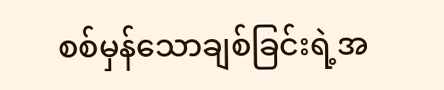စစ်မှန်သောချစ်ခြင်းရဲ့အ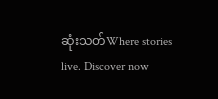ဆုံးသတ်Where stories live. Discover now